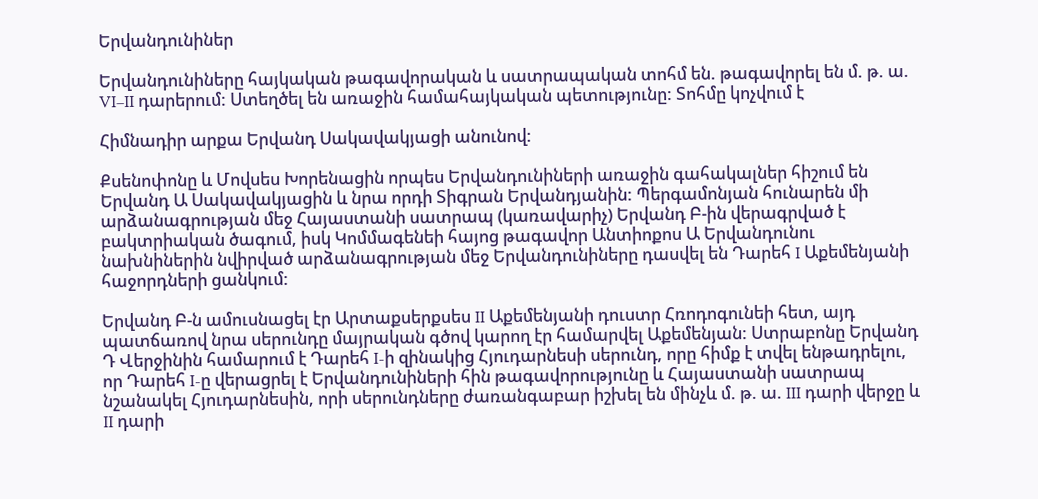Երվանդունիներ

Երվանդունիները հայկական թագավորական և սատրապական տոհմ են. թագավորել են մ. թ. ա. VI–II դարերում: Ստեղծել են առաջին համահայկական պետությունը: Տոհմը կոչվում է

Հիմնադիր արքա Երվանդ Սակավակյացի անունով:

Քսենոփոնը և Մովսես Խորենացին որպես Երվանդունիների առաջին գահակալներ հիշում են Երվանդ Ա Սակավակյացին և նրա որդի Տիգրան Երվանդյանին: Պերգամոնյան հունարեն մի արձանագրության մեջ Հայաստանի սատրապ (կառավարիչ) Երվանդ Բ-ին վերագրված է բակտրիական ծագում, իսկ Կոմմագենեի հայոց թագավոր Անտիոքոս Ա Երվանդունու նախնիներին նվիրված արձանագրության մեջ Երվանդունիները դասվել են Դարեհ I Աքեմենյանի հաջորդների ցանկում:

Երվանդ Բ-ն ամուսնացել էր Արտաքսերքսես II Աքեմենյանի դուստր Հռոդոգունեի հետ, այդ պատճառով նրա սերունդը մայրական գծով կարող էր համարվել Աքեմենյան: Ստրաբոնը Երվանդ Դ Վերջինին համարում է Դարեհ I-ի զինակից Հյուդարնեսի սերունդ, որը հիմք է տվել ենթադրելու, որ Դարեհ I-ը վերացրել է Երվանդունիների հին թագավորությունը և Հայաստանի սատրապ նշանակել Հյուդարնեսին, որի սերունդները ժառանգաբար իշխել են մինչև մ. թ. ա. III դարի վերջը և II դարի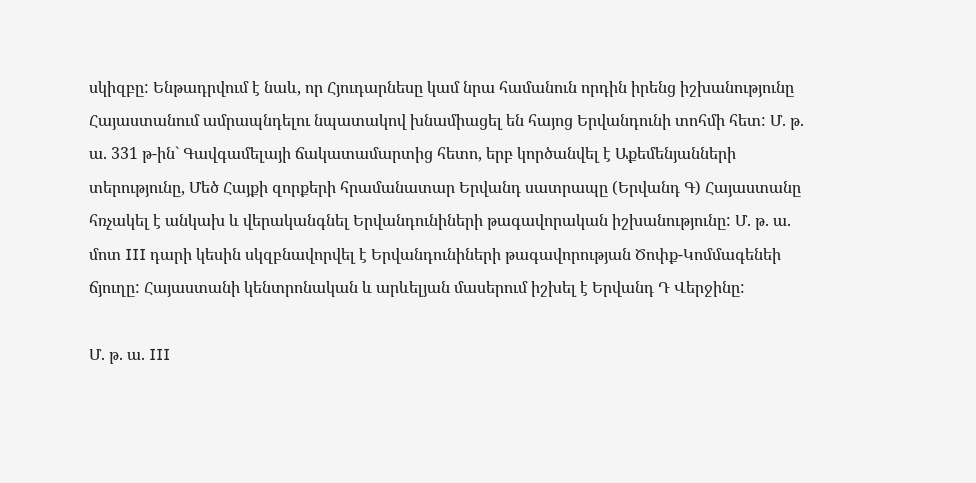սկիզբը: Ենթադրվում է նաև, որ Հյուդարնեսը կամ նրա համանուն որդին իրենց իշխանությունը Հայաստանում ամրապնդելու նպատակով խնամիացել են հայոց Երվանդունի տոհմի հետ: Մ. թ. ա. 331 թ-ին` Գավգամելայի ճակատամարտից հետո, երբ կործանվել է Աքեմենյանների տերությունը, Մեծ Հայքի զորքերի հրամանատար Երվանդ սատրապը (Երվանդ Գ) Հայաստանը հռչակել է անկախ և վերականգնել Երվանդունիների թագավորական իշխանությունը: Մ. թ. ա. մոտ III դարի կեսին սկզբնավորվել է Երվանդունիների թագավորության Ծոփք-Կոմմագենեի ճյուղը: Հայաստանի կենտրոնական և արևելյան մասերում իշխել է Երվանդ Դ Վերջինը:

Մ. թ. ա. III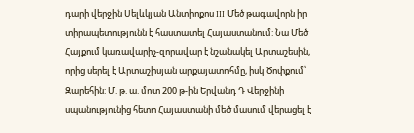դարի վերջին Սելևկյան Անտիոքոս III Մեծ թագավորն իր տիրապետությունն է հաստատել Հայաստանում: Նա Մեծ Հայքում կառավարիչ-զորավար է նշանակել Արտաշեսին, որից սերել է Արտաշիսյան արքայատոհմը, իսկ Ծոփքում՝ Զարեհին: Մ. թ. ա. մոտ 200 թ-ին Երվանդ Դ Վերջինի սպանությունից հետո Հայաստանի մեծ մասում վերացել է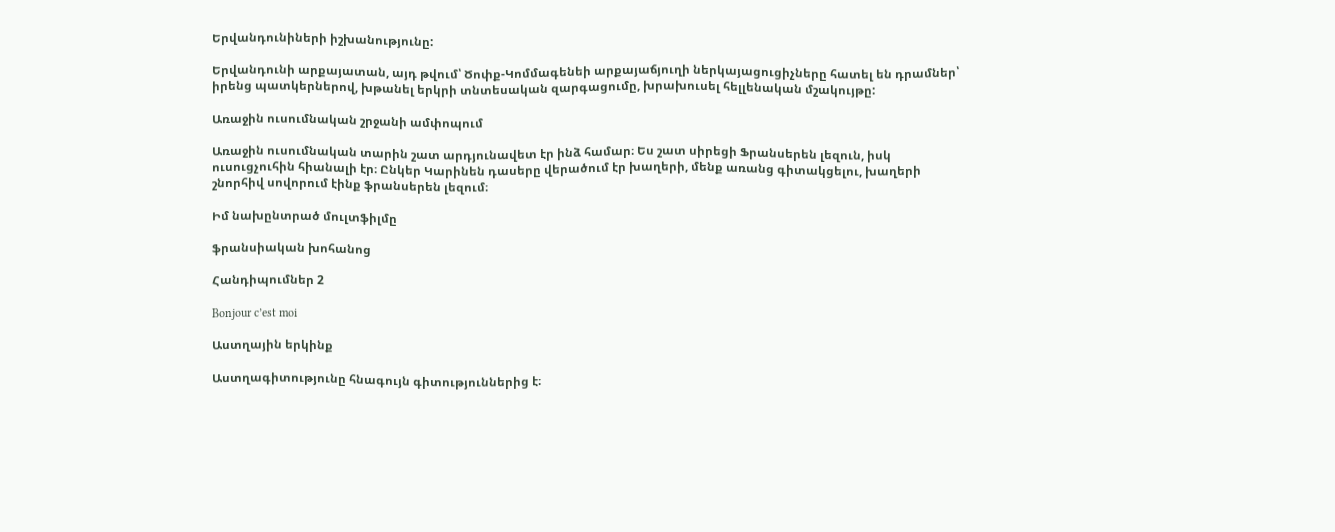Երվանդունիների իշխանությունը:

Երվանդունի արքայատան, այդ թվում՝ Ծոփք-Կոմմագենեի արքայաճյուղի ներկայացուցիչները հատել են դրամներ՝ իրենց պատկերներով, խթանել երկրի տնտեսական զարգացումը, խրախուսել հելլենական մշակույթը:

Առաջին ուսումնական շրջանի ամփոպում

Առաջին ուսումնական տարին շատ արդյունավետ էր ինձ համար։ Ես շատ սիրեցի Ֆրանսերեն լեզուն, իսկ ուսուցչուհին հիանալի էր։ Ընկեր Կարինեն դասերը վերածում էր խաղերի, մենք առանց գիտակցելու, խաղերի շնորհիվ սովորում էինք ֆրանսերեն լեզում։

Իմ նախընտրած մուլտֆիլմը

ֆրանսիական խոհանոց

Հանդիպումներ 2

Bonjour c’est moi

Աստղային երկինք

Աստղագիտությունը հնագույն գիտություններից է։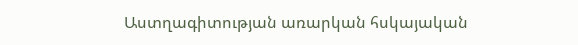Աստղագիտության առարկան հսկայական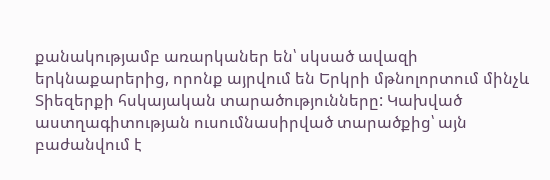քանակությամբ առարկաներ են՝ սկսած ավազի երկնաքարերից, որոնք այրվում են Երկրի մթնոլորտում մինչև Տիեզերքի հսկայական տարածությունները: Կախված աստղագիտության ուսումնասիրված տարածքից՝ այն բաժանվում է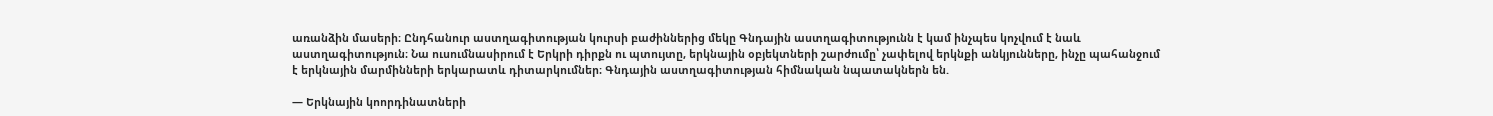առանձին մասերի։ Ընդհանուր աստղագիտության կուրսի բաժիններից մեկը Գնդային աստղագիտությունն է կամ ինչպես կոչվում է նաև աստղագիտություն։ Նա ուսումնասիրում է Երկրի դիրքն ու պտույտը, երկնային օբյեկտների շարժումը՝ չափելով երկնքի անկյունները, ինչը պահանջում է երկնային մարմինների երկարատև դիտարկումներ։ Գնդային աստղագիտության հիմնական նպատակներն են.

— Երկնային կոորդինատների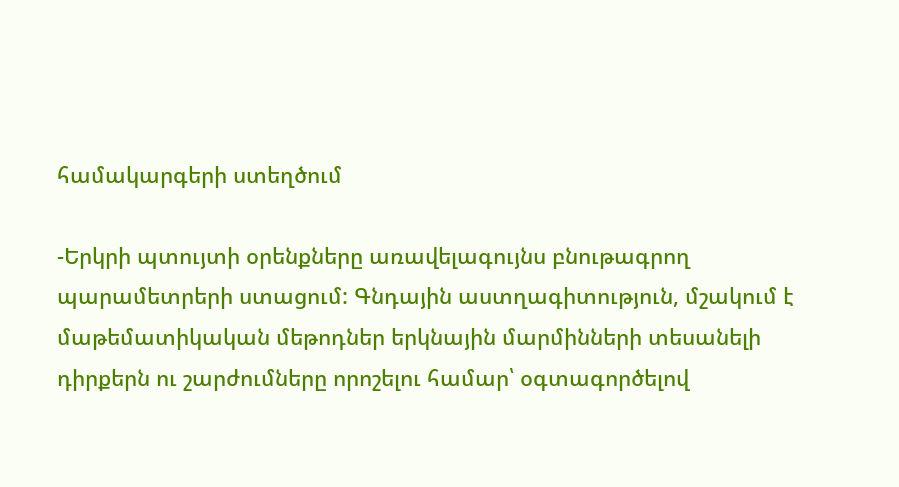համակարգերի ստեղծում

-Երկրի պտույտի օրենքները առավելագույնս բնութագրող պարամետրերի ստացում: Գնդային աստղագիտություն, մշակում է մաթեմատիկական մեթոդներ երկնային մարմինների տեսանելի դիրքերն ու շարժումները որոշելու համար՝ օգտագործելով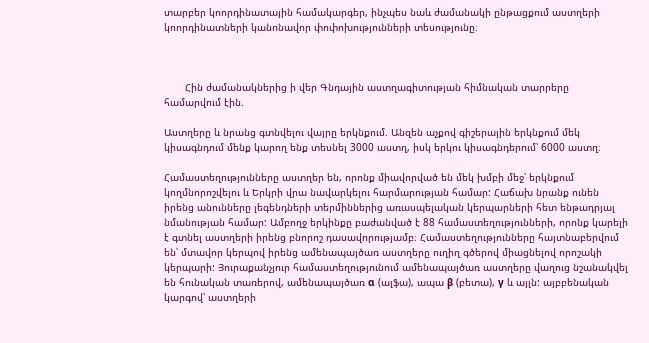տարբեր կոորդինատային համակարգեր, ինչպես նաև ժամանակի ընթացքում աստղերի կոորդինատների կանոնավոր փոփոխությունների տեսությունը։



       Հին ժամանակներից ի վեր Գնդային աստղագիտության հիմնական տարրերը համարվում էին.

Աստղերը և նրանց գտնվելու վայրը երկնքում. Անզեն աչքով գիշերային երկնքում մեկ կիսագնդում մենք կարող ենք տեսնել 3000 աստղ, իսկ երկու կիսագնդերում՝ 6000 աստղ։

Համաստեղությունները աստղեր են, որոնք միավորված են մեկ խմբի մեջ՝ երկնքում կողմնորոշվելու և Երկրի վրա նավարկելու հարմարության համար: Հաճախ նրանք ունեն իրենց անունները լեգենդների տերմիններից առասպելական կերպարների հետ ենթադրյալ նմանության համար: Ամբողջ երկինքը բաժանված է 88 համաստեղությունների, որոնք կարելի է գտնել աստղերի իրենց բնորոշ դասավորությամբ։ Համաստեղությունները հայտնաբերվում են՝ մտավոր կերպով իրենց ամենապայծառ աստղերը ուղիղ գծերով միացնելով որոշակի կերպարի: Յուրաքանչյուր համաստեղությունում ամենապայծառ աստղերը վաղուց նշանակվել են հունական տառերով, ամենապայծառ α (ալֆա), ապա β (բետա), γ և այլն: այբբենական կարգով՝ աստղերի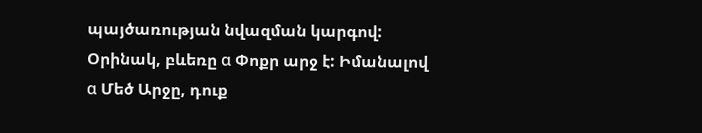պայծառության նվազման կարգով: Օրինակ, բևեռը α Փոքր արջ է: Իմանալով α Մեծ Արջը, դուք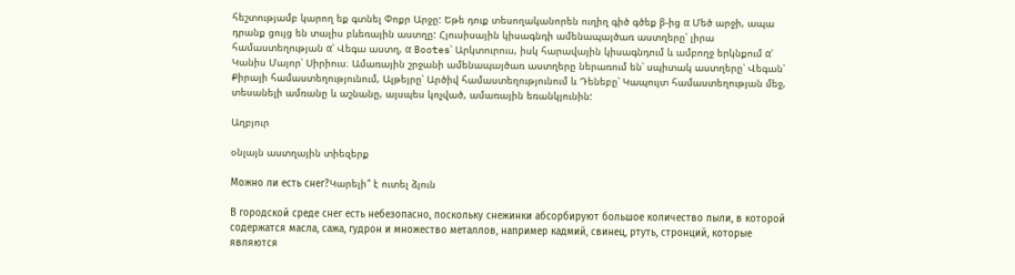հեշտությամբ կարող եք գտնել Փոքր Արջը: Եթե դուք տեսողականորեն ուղիղ գիծ գծեք β-ից α Մեծ արջի, ապա դրանք ցույց են տալիս բևեռային աստղը: Հյուսիսային կիսագնդի ամենապայծառ աստղերը՝ լիրա համաստեղության α՝ Վեգա աստղ, α Bootes՝ Արկտուրուս, իսկ հարավային կիսագնդում և ամբողջ երկնքում α՝ Կանիս Մայոր՝ Սիրիուս։ Ամառային շրջանի ամենապայծառ աստղերը ներառում են՝ սպիտակ աստղերը՝ Վեգան՝ Քիրայի համաստեղությունում, Ալթեյրը՝ Արծիվ համաստեղությունում և Դենեբը՝ Կապույտ համաստեղության մեջ, տեսանելի ամռանը և աշնանը, այսպես կոչված, ամառային եռանկյունին:

Աղբյուր

օնլայն աստղային տիեզերք

Можно ли есть снег?Կարելի՞ է ուտել ձյուն

В городской среде снег есть небезопасно, поскольку снежинки абсорбируют большое количество пыли, в которой содержатся масла, сажа, гудрон и множество металлов, например кадмий, свинец, ртуть, стронций, которые являются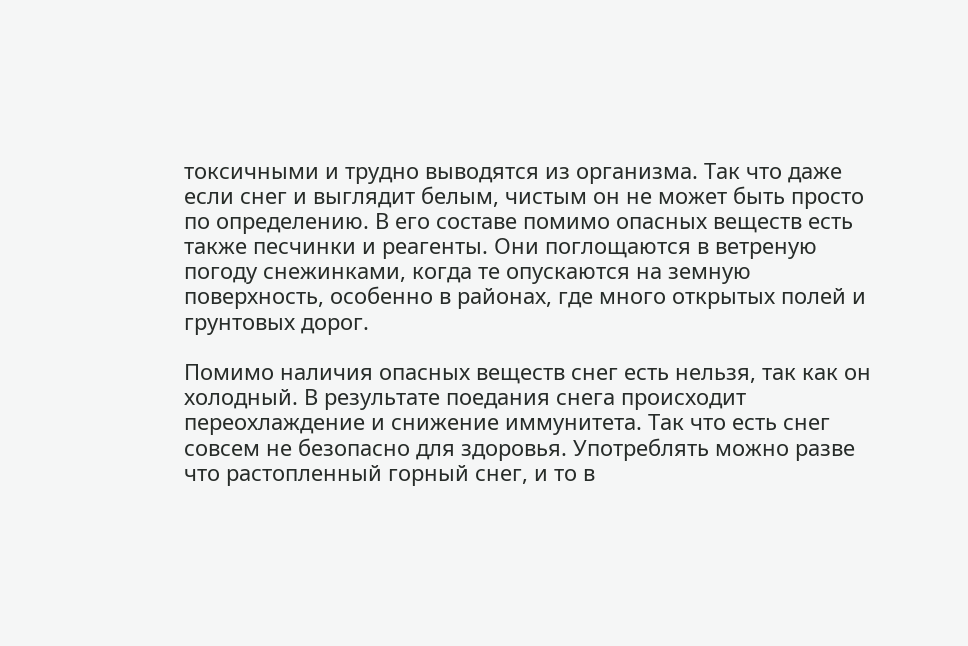токсичными и трудно выводятся из организма. Так что даже если снег и выглядит белым, чистым он не может быть просто по определению. В его составе помимо опасных веществ есть также песчинки и реагенты. Они поглощаются в ветреную погоду снежинками, когда те опускаются на земную поверхность, особенно в районах, где много открытых полей и грунтовых дорог.

Помимо наличия опасных веществ снег есть нельзя, так как он холодный. В результате поедания снега происходит переохлаждение и снижение иммунитета. Так что есть снег совсем не безопасно для здоровья. Употреблять можно разве что растопленный горный снег, и то в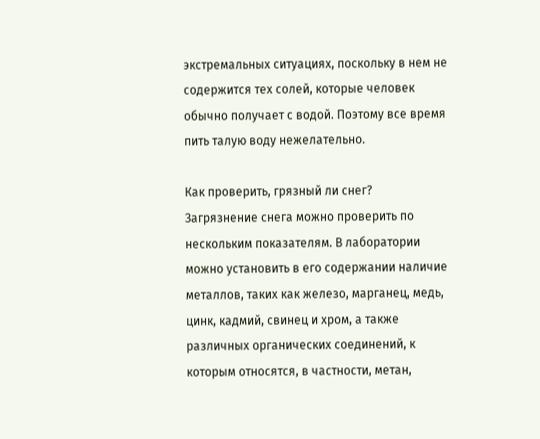экстремальных ситуациях, поскольку в нем не содержится тех солей, которые человек обычно получает с водой. Поэтому все время пить талую воду нежелательно.

Как проверить, грязный ли снег?
Загрязнение снега можно проверить по нескольким показателям. В лаборатории можно установить в его содержании наличие металлов, таких как железо, марганец, медь, цинк, кадмий, свинец и хром, а также различных органических соединений, к которым относятся, в частности, метан,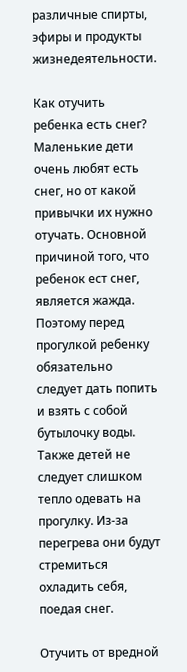различные спирты, эфиры и продукты жизнедеятельности.

Как отучить ребенка есть снег?
Маленькие дети очень любят есть снег, но от какой привычки их нужно отучать. Основной причиной того, что ребенок ест снег, является жажда. Поэтому перед прогулкой ребенку обязательно следует дать попить и взять с собой бутылочку воды. Также детей не следует слишком тепло одевать на прогулку. Из-за перегрева они будут стремиться охладить себя, поедая снег.

Отучить от вредной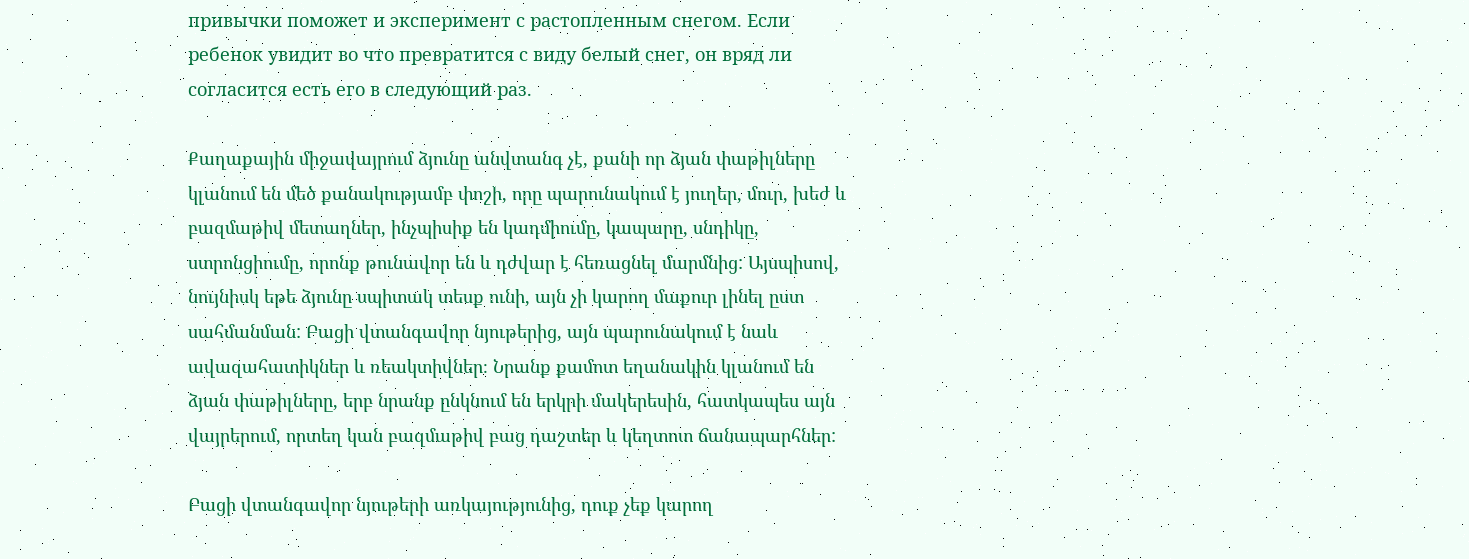привычки поможет и эксперимент с растопленным снегом. Если ребенок увидит во что превратится с виду белый снег, он вряд ли согласится есть его в следующий раз.

Քաղաքային միջավայրում ձյունը անվտանգ չէ, քանի որ ձյան փաթիլները կլանում են մեծ քանակությամբ փոշի, որը պարունակում է յուղեր, մուր, խեժ և բազմաթիվ մետաղներ, ինչպիսիք են կադմիումը, կապարը, սնդիկը, ստրոնցիումը, որոնք թունավոր են և դժվար է հեռացնել մարմնից: Այսպիսով, նույնիսկ եթե ձյունը սպիտակ տեսք ունի, այն չի կարող մաքուր լինել ըստ սահմանման: Բացի վտանգավոր նյութերից, այն պարունակում է նաև ավազահատիկներ և ռեակտիվներ։ Նրանք քամոտ եղանակին կլանում են ձյան փաթիլները, երբ նրանք ընկնում են երկրի մակերեսին, հատկապես այն վայրերում, որտեղ կան բազմաթիվ բաց դաշտեր և կեղտոտ ճանապարհներ:

Բացի վտանգավոր նյութերի առկայությունից, դուք չեք կարող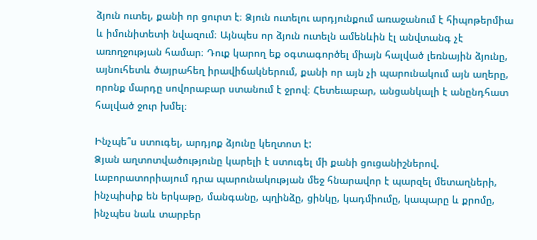ձյուն ուտել, քանի որ ցուրտ է։ Ձյուն ուտելու արդյունքում առաջանում է հիպոթերմիա և իմունիտետի նվազում։ Այնպես որ ձյուն ուտելն ամենևին էլ անվտանգ չէ առողջության համար։ Դուք կարող եք օգտագործել միայն հալված լեռնային ձյունը, այնուհետև ծայրահեղ իրավիճակներում, քանի որ այն չի պարունակում այն աղերը, որոնք մարդը սովորաբար ստանում է ջրով։ Հետեւաբար, անցանկալի է անընդհատ հալված ջուր խմել։

Ինչպե՞ս ստուգել, արդյոք ձյունը կեղտոտ է:
Ձյան աղտոտվածությունը կարելի է ստուգել մի քանի ցուցանիշներով. Լաբորատորիայում դրա պարունակության մեջ հնարավոր է պարզել մետաղների, ինչպիսիք են երկաթը, մանգանը, պղինձը, ցինկը, կադմիումը, կապարը և քրոմը, ինչպես նաև տարբեր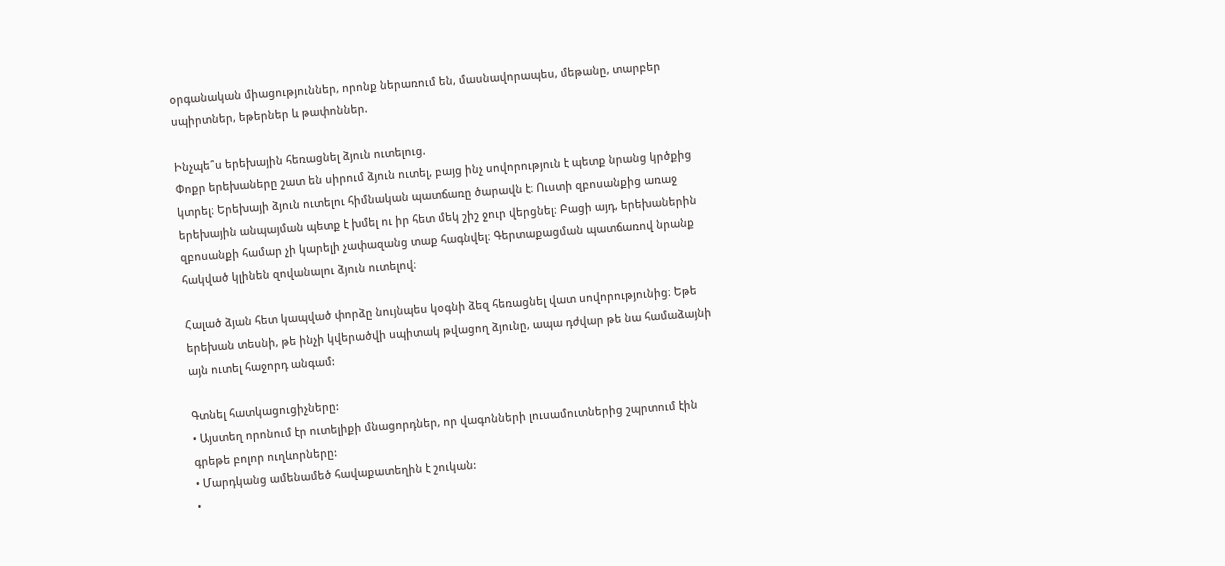օրգանական միացություններ, որոնք ներառում են, մասնավորապես, մեթանը, տարբեր սպիրտներ, եթերներ և թափոններ.

Ինչպե՞ս երեխային հեռացնել ձյուն ուտելուց.
Փոքր երեխաները շատ են սիրում ձյուն ուտել, բայց ինչ սովորություն է պետք նրանց կրծքից կտրել։ Երեխայի ձյուն ուտելու հիմնական պատճառը ծարավն է։ Ուստի զբոսանքից առաջ երեխային անպայման պետք է խմել ու իր հետ մեկ շիշ ջուր վերցնել։ Բացի այդ, երեխաներին զբոսանքի համար չի կարելի չափազանց տաք հագնվել։ Գերտաքացման պատճառով նրանք հակված կլինեն զովանալու ձյուն ուտելով։

Հալած ձյան հետ կապված փորձը նույնպես կօգնի ձեզ հեռացնել վատ սովորությունից։ Եթե երեխան տեսնի, թե ինչի կվերածվի սպիտակ թվացող ձյունը, ապա դժվար թե նա համաձայնի այն ուտել հաջորդ անգամ:

Գտնել հատկացուցիչները:
• Այստեղ որոնում էր ուտելիքի մնացորդներ, որ վագոնների լուսամուտներից շպրտում էին գրեթե բոլոր ուղևորները:
• Մարդկանց ամենամեծ հավաքատեղին է շուկան:
•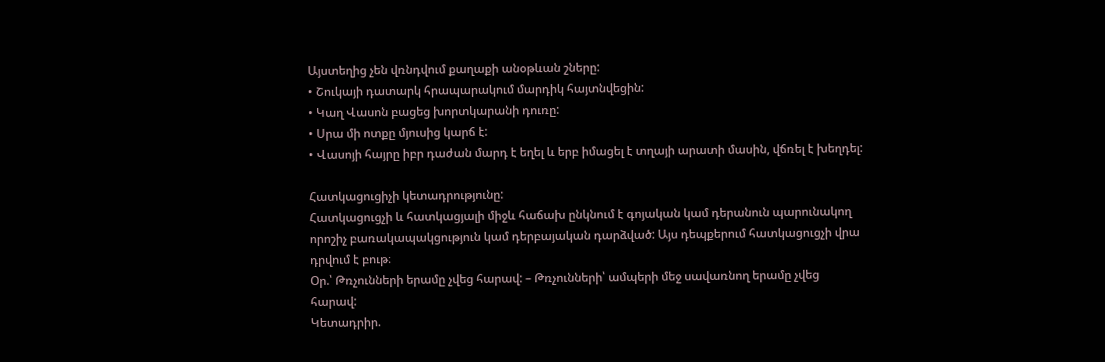Այստեղից չեն վռնդվում քաղաքի անօթևան շները:
• Շուկայի դատարկ հրապարակում մարդիկ հայտնվեցին:
• Կաղ Վասոն բացեց խորտկարանի դուռը:
• Սրա մի ոտքը մյուսից կարճ է:
• Վասոյի հայրը իբր դաժան մարդ է եղել և երբ իմացել է տղայի արատի մասին, վճռել է խեղդել:

Հատկացուցիչի կետադրությունը:
Հատկացուցչի և հատկացյալի միջև հաճախ ընկնում է գոյական կամ դերանուն պարունակող որոշիչ բառակապակցություն կամ դերբայական դարձված: Այս դեպքերում հատկացուցչի վրա դրվում է բութ։
Օր.՝ Թռչունների երամը չվեց հարավ: – Թռչունների՝ ամպերի մեջ սավառնող երամը չվեց հարավ:
Կետադրիր.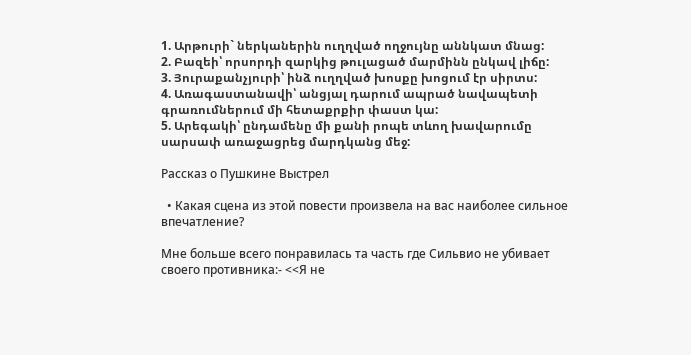1. Արթուրի` ներկաներին ուղղված ողջույնը աննկատ մնաց:
2. Բազեի՝ որսորդի զարկից թուլացած մարմինն ընկավ լիճը:
3. Յուրաքանչյուրի՝ ինձ ուղղված խոսքը խոցում էր սիրտս:
4. Առագաստանավի՝ անցյալ դարում ապրած նավապետի գրառումներում մի հետաքրքիր փաստ կա:
5. Արեգակի՝ ընդամենը մի քանի րոպե տևող խավարումը սարսափ առաջացրեց մարդկանց մեջ:

Рассказ о Пушкине Выстрел

  • Какая сцена из этой повести произвела на вас наиболее сильное впечатление?

Мне больше всего понравилась та часть где Сильвио не убивает своего противника:- <<Я не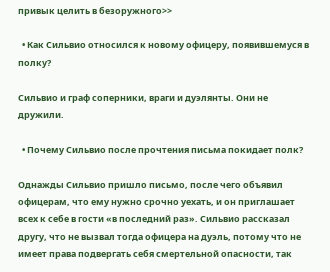привык целить в безоружного>>

  • Как Сильвио относился к новому офицеру, появившемуся в полку?

Сильвио и граф соперники, враги и дуэлянты. Они не дружили.

  • Почему Сильвио после прочтения письма покидает полк?

Однажды Сильвио пришло письмо, после чего объявил офицерам, что ему нужно срочно уехать, и он приглашает всех к себе в гости «в последний раз». Сильвио рассказал другу, что не вызвал тогда офицера на дуэль, потому что не имеет права подвергать себя смертельной опасности, так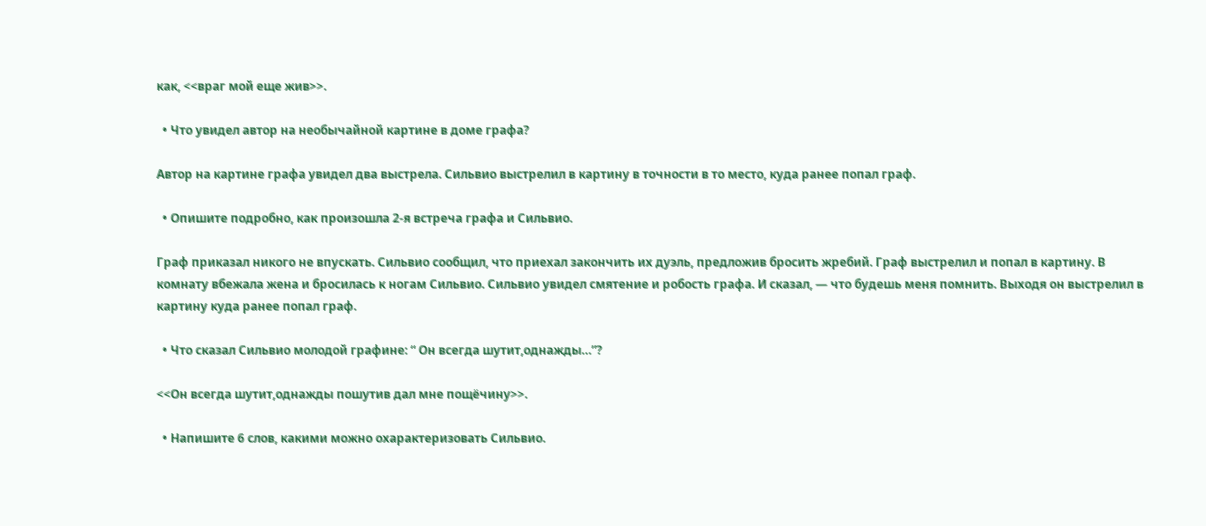как, <<враг мой еще жив>>.

  • Что увидел автор на необычайной картине в доме графа?

Автор на картине графа увидел два выстрела. Сильвио выстрелил в картину в точности в то место, куда ранее попал граф.

  • Опишите подробно, как произошла 2-я встреча графа и Сильвио.

Граф приказал никого не впускать. Сильвио сообщил, что приехал закончить их дуэль, предложив бросить жребий. Граф выстрелил и попал в картину. В комнату вбежала жена и бросилась к ногам Сильвио. Сильвио увидел смятение и робость графа. И сказал, — что будешь меня помнить. Выходя он выстрелил в картину куда ранее попал граф.

  • Что сказал Сильвио молодой графине: “ Он всегда шутит,однажды…”?

<<Он всегда шутит,однажды пошутив дал мне пощёчину>>.

  • Напишите 6 слов, какими можно охарактеризовать Сильвио.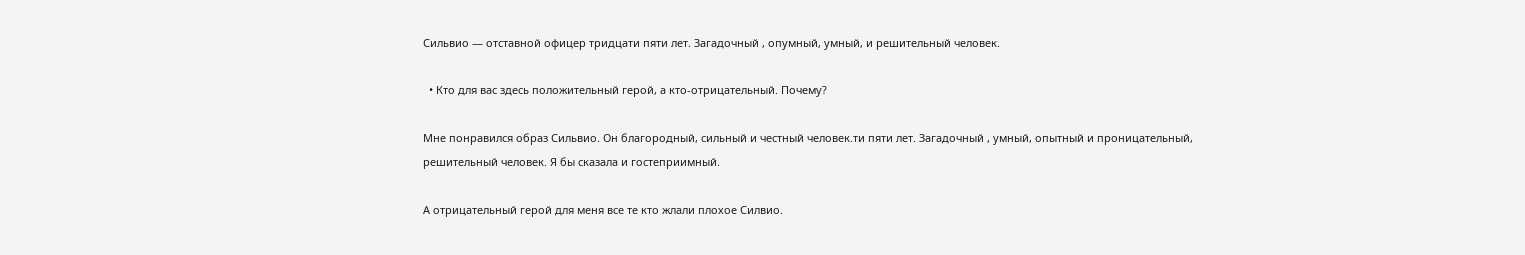Сильвио — отставной офицер тридцати пяти лет. Загадочный , опумный, умный, и решительный человек.

  • Кто для вас здесь положительный герой, а кто-отрицательный. Почему?

Мне понравился образ Сильвио. Он благородный, сильный и честный человек.ти пяти лет. Загадочный , умный, опытный и проницательный, решительный человек. Я бы сказала и гостеприимный.

А отрицательный герой для меня все те кто жлали плохое Силвио.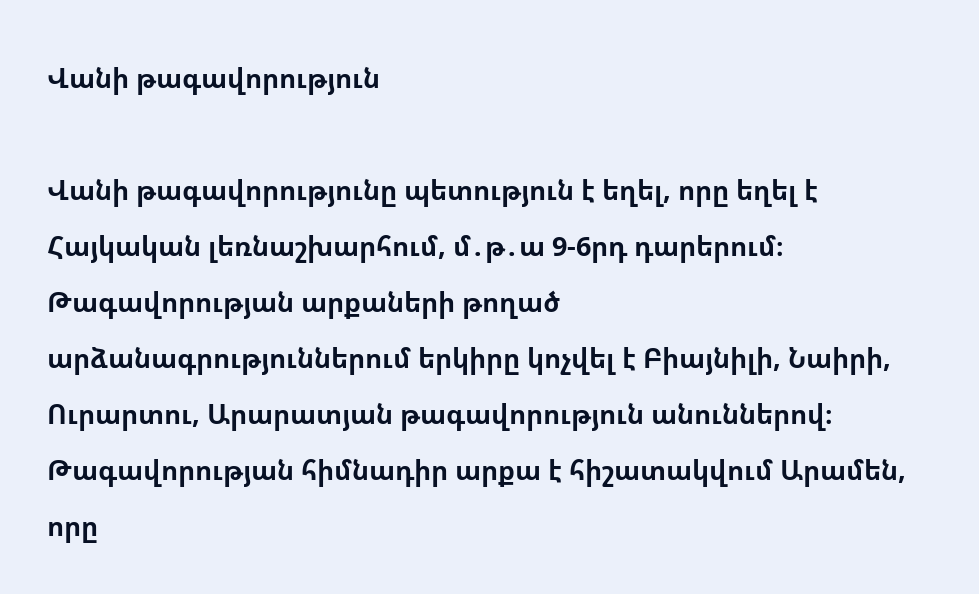Վանի թագավորություն

Վանի թագավորությունը պետություն է եղել, որը եղել է Հայկական լեռնաշխարհում, մ․թ․ա 9-6րդ դարերում։ Թագավորության արքաների թողած արձանագրություններում երկիրը կոչվել է Բիայնիլի, Նաիրի, Ուրարտու, Արարատյան թագավորություն անուններով։ Թագավորության հիմնադիր արքա է հիշատակվում Արամեն, որը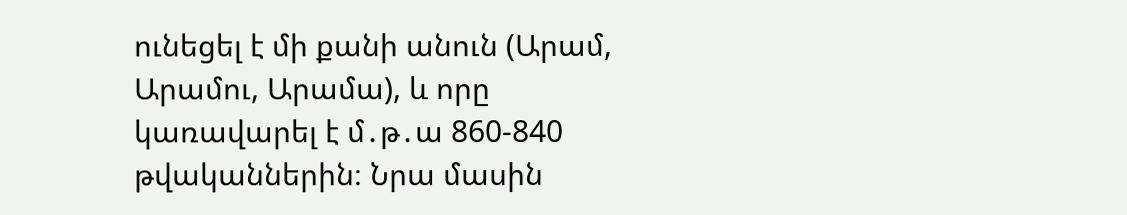ունեցել է մի քանի անուն (Արամ, Արամու, Արամա), և որը կառավարել է մ․թ․ա 860-840 թվականներին։ Նրա մասին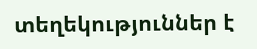տեղեկություններ է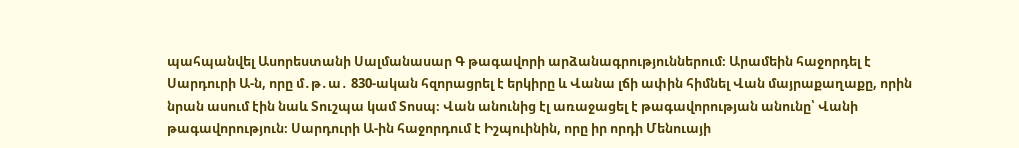պահպանվել Ասորեստանի Սալմանասար Գ թագավորի արձանագրություններում։ Արամեին հաջորդել է Սարդուրի Ա-ն, որը մ․թ․ա․ 830-ական հզորացրել է երկիրը և Վանա լճի ափին հիմնել Վան մայրաքաղաքը, որին նրան ասում էին նաև Տուշպա կամ Տոսպ։ Վան անունից էլ առաջացել է թագավորության անունը՝ Վանի թագավորություն։ Սարդուրի Ա-ին հաջորդում է Իշպուինին, որը իր որդի Մենուայի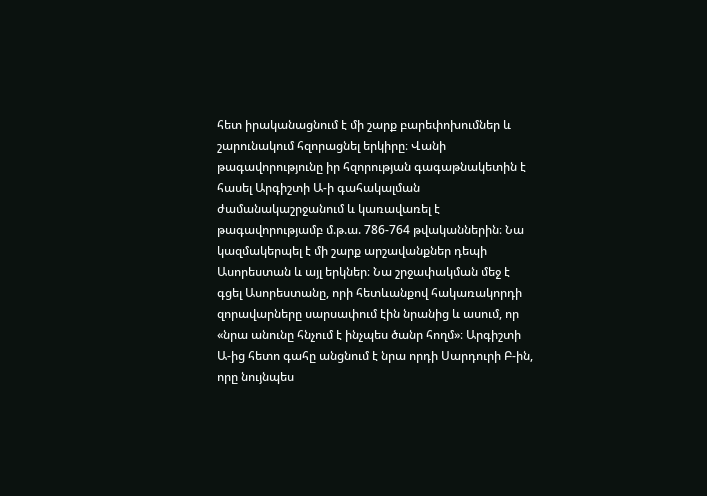հետ իրականացնում է մի շարք բարեփոխումներ և շարունակում հզորացնել երկիրը։ Վանի թագավորությունը իր հզորության գագաթնակետին է հասել Արգիշտի Ա-ի գահակալման ժամանակաշրջանում և կառավառել է թագավորությամբ մ.թ.ա. 786-764 թվականներին։ Նա կազմակերպել է մի շարք արշավանքներ դեպի Ասորեստան և այլ երկներ։ Նա շրջափակման մեջ է գցել Ասորեստանը, որի հետևանքով հակառակորդի զորավարները սարսափում էին նրանից և ասում, որ «նրա անունը հնչում է ինչպես ծանր հողմ»։ Արգիշտի Ա-ից հետո գահը անցնում է նրա որդի Սարդուրի Բ-ին, որը նույնպես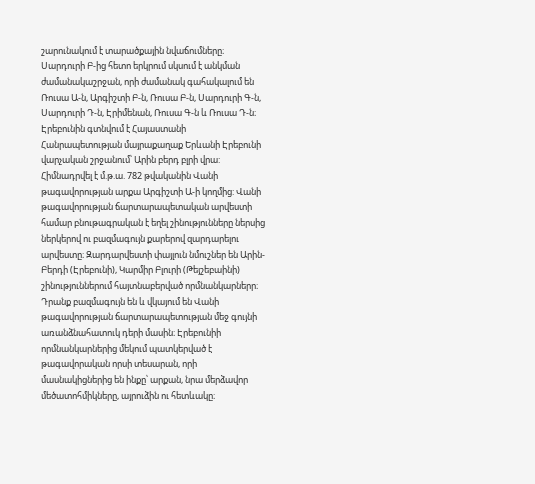շարունակում է տարածքային նվաճումները։ Սարդուրի Բ-ից հետո երկրում սկսում է անկման ժամանակաշրջան, որի ժամանակ գահակալում են Ռուսա Ա-ն, Արգիշտի Բ-ն, Ռուսա Բ-ն, Սարդուրի Գ-ն, Սարդուրի Դ-ն, Էրիմենան, Ռուսա Գ-ն և Ռուսա Դ-ն։ Էրեբունին գտնվում է Հայաստանի Հանրապետության մայրաքաղաք Երևանի Էրեբունի վարչական շրջանում՝ Արին բերդ բլրի վրա: Հիմնադրվել է մ.թ.ա. 782 թվականին Վանի թագավորության արքա Արգիշտի Ա-ի կողմից: Վանի թագավորության ճարտարապետական արվեստի համար բնութագրական է եղել շինությունները ներսից ներկերով ու բազմագույն քարերով զարդարելու արվեստը։ Զարդարվեստի փայլուն նմուշներ են Արին-Բերդի (Էրեբունի), Կարմիր Բլուրի (Թեյշեբաինի) շինություններում հայտնաբերված որմնանկարներր։ Դրանք բազմագույն են և վկայում են Վանի թագավորության ճարտարապետության մեջ գույնի առանձնահատուկ դերի մասին։ Էրեբունիի որմնանկարներից մեկում պատկերված է թագավորական որսի տեսարան, որի մասնակիցներից են ինքը՝ արքան, նրա մերձավոր մեծատոհմիկները, այրուձին ու հետևակը։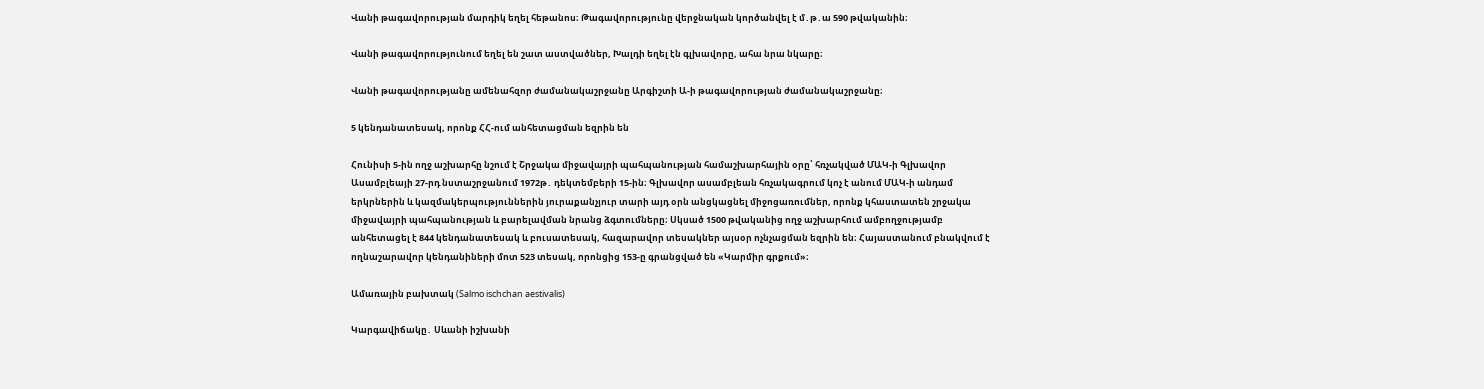Վանի թագավորության մարդիկ եղել հեթանոս։ Թագավորությունը վերջնական կործանվել է մ․թ․ա 590 թվականին։

Վանի թագավորությունում եղել են շատ աստվածներ, Խալդի եղել էն գլխավորը, ահա նրա նկարը։

Վանի թագավորությանը ամենահզոր ժամանակաշրջանը Արգիշտի Ա-ի թագավորության ժամանակաշրջանը։

5 կենդանատեսակ, որոնք ՀՀ-ում անհետացման եզրին են

Հունիսի 5-ին ողջ աշխարհը նշում է Շրջակա միջավայրի պահպանության համաշխարհային օրը՝ հռչակված ՄԱԿ-ի Գլխավոր Ասամբլեայի 27-րդ նստաշրջանում 1972թ․ դեկտեմբերի 15-ին։ Գլխավոր ասամբլեան հռչակագրում կոչ է անում ՄԱԿ-ի անդամ երկրներին և կազմակերպություններին յուրաքանչյուր տարի այդ օրն անցկացնել միջոցառումներ, որոնք կհաստատեն շրջակա միջավայրի պահպանության և բարելավման նրանց ձգտումները։ Սկսած 1500 թվականից ողջ աշխարհում ամբողջությամբ անհետացել է 844 կենդանատեսակ և բուսատեսակ, հազարավոր տեսակներ այսօր ոչնչացման եզրին են։ Հայաստանում բնակվում է ողնաշարավոր կենդանիների մոտ 523 տեսակ, որոնցից 153-ը գրանցված են «Կարմիր գրքում»։

Ամառային բախտակ (Salmo ischchan aestivalis)

Կարգավիճակը․ Սևանի իշխանի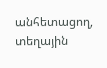անհետացող, տեղային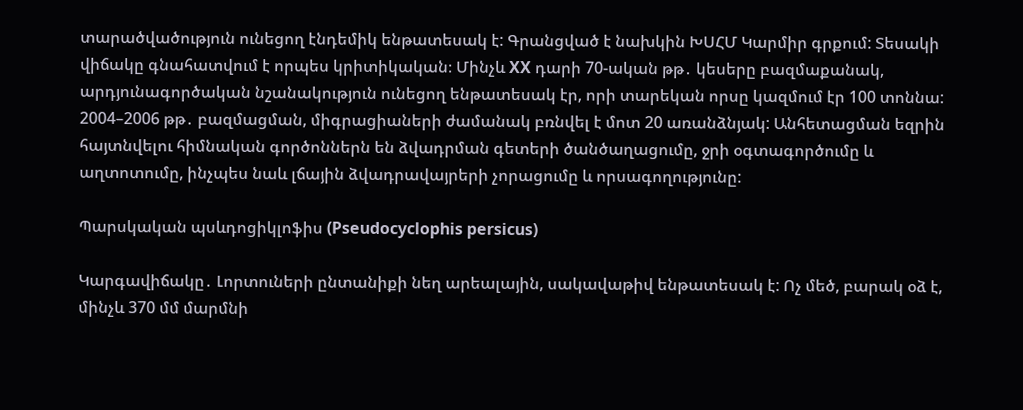տարածվածություն ունեցող էնդեմիկ ենթատեսակ է: Գրանցված է նախկին ԽՍՀՄ Կարմիր գրքում: Տեսակի վիճակը գնահատվում է որպես կրիտիկական։ Մինչև XX դարի 70-ական թթ․ կեսերը բազմաքանակ, արդյունագործական նշանակություն ունեցող ենթատեսակ էր, որի տարեկան որսը կազմում էր 100 տոննա: 2004–2006 թթ․ բազմացման, միգրացիաների ժամանակ բռնվել է մոտ 20 առանձնյակ: Անհետացման եզրին հայտնվելու հիմնական գործոններն են ձվադրման գետերի ծանծաղացումը, ջրի օգտագործումը և աղտոտումը, ինչպես նաև լճային ձվադրավայրերի չորացումը և որսագողությունը:

Պարսկական պսևդոցիկլոֆիս (Pseudocyclophis persicus)

Կարգավիճակը․ Լորտուների ընտանիքի նեղ արեալային, սակավաթիվ ենթատեսակ է: Ոչ մեծ, բարակ օձ է, մինչև 370 մմ մարմնի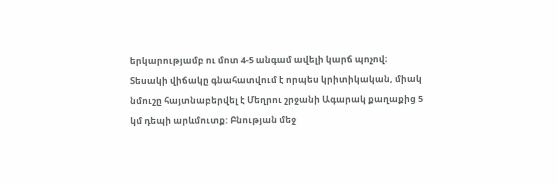երկարությամբ ու մոտ 4-5 անգամ ավելի կարճ պոչով։ Տեսակի վիճակը գնահատվում է որպես կրիտիկական, միակ նմուշը հայտնաբերվել է Մեղրու շրջանի Ագարակ քաղաքից 5 կմ դեպի արևմուտք: Բնության մեջ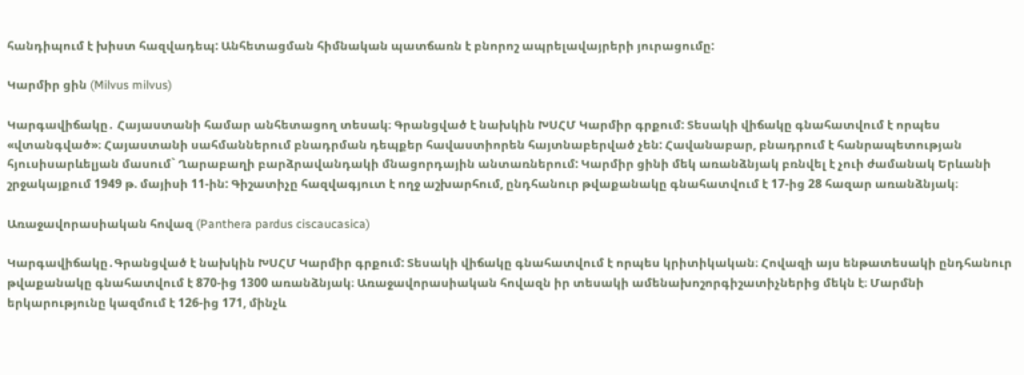հանդիպում է խիստ հազվադեպ: Անհետացման հիմնական պատճառն է բնորոշ ապրելավայրերի յուրացումը:

Կարմիր ցին (Milvus milvus)

Կարգավիճակը․ Հայաստանի համար անհետացող տեսակ։ Գրանցված է նախկին ԽՍՀՄ Կարմիր գրքում: Տեսակի վիճակը գնահատվում է որպես «վտանգված»։ Հայաստանի սահմաններում բնադրման դեպքեր հավաստիորեն հայտնաբերված չեն: Հավանաբար, բնադրում է հանրապետության հյուսիսարևելյան մասում` Ղարաբաղի բարձրավանդակի մնացորդային անտառներում: Կարմիր ցինի մեկ առանձնյակ բռնվել է չուի ժամանակ Երևանի շրջակայքում 1949 թ. մայիսի 11-ին: Գիշատիչը հազվագյուտ է ողջ աշխարհում, ընդհանուր թվաքանակը գնահատվում է 17-ից 28 հազար առանձնյակ։

Առաջավորասիական հովազ (Panthera pardus ciscaucasica)

Կարգավիճակը․Գրանցված է նախկին ԽՍՀՄ Կարմիր գրքում: Տեսակի վիճակը գնահատվում է որպես կրիտիկական։ Հովազի այս ենթատեսակի ընդհանուր թվաքանակը գնահատվում է 870-ից 1300 առանձնյակ։ Առաջավորասիական հովազն իր տեսակի ամենախոշորգիշատիչներից մեկն է։ Մարմնի երկարությունը կազմում է 126-ից 171, մինչև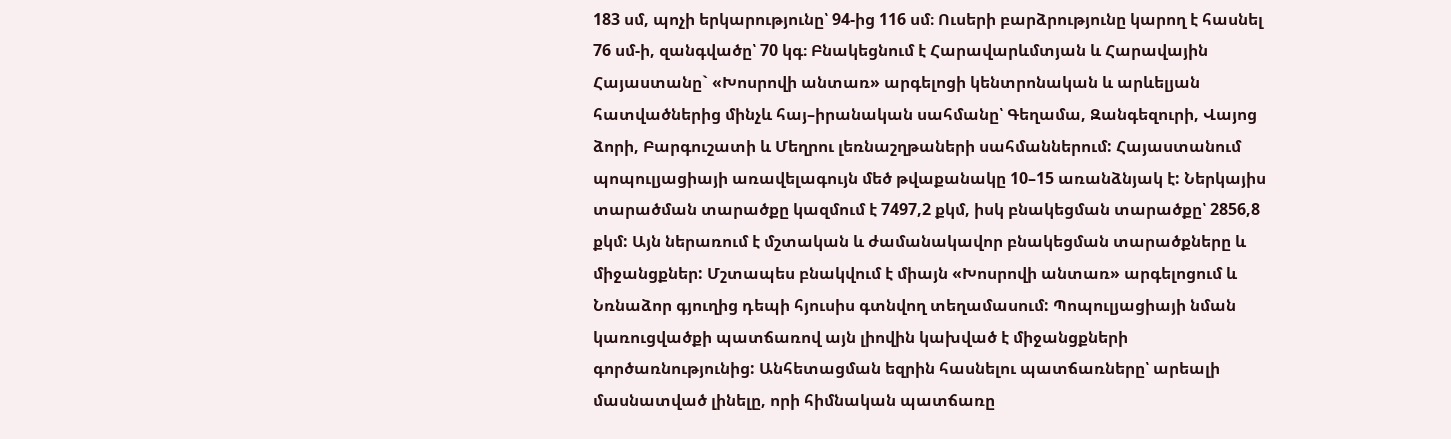183 սմ, պոչի երկարությունը՝ 94-ից 116 սմ։ Ուսերի բարձրությունը կարող է հասնել 76 սմ-ի, զանգվածը՝ 70 կգ։ Բնակեցնում է Հարավարևմտյան և Հարավային Հայաստանը` «Խոսրովի անտառ» արգելոցի կենտրոնական և արևելյան հատվածներից մինչև հայ–իրանական սահմանը՝ Գեղամա, Զանգեզուրի, Վայոց ձորի, Բարգուշատի և Մեղրու լեռնաշղթաների սահմաններում: Հայաստանում պոպուլյացիայի առավելագույն մեծ թվաքանակը 10–15 առանձնյակ է: Ներկայիս տարածման տարածքը կազմում է 7497,2 քկմ, իսկ բնակեցման տարածքը՝ 2856,8 քկմ: Այն ներառում է մշտական և ժամանակավոր բնակեցման տարածքները և միջանցքներ: Մշտապես բնակվում է միայն «Խոսրովի անտառ» արգելոցում և Նռնաձոր գյուղից դեպի հյուսիս գտնվող տեղամասում: Պոպուլյացիայի նման կառուցվածքի պատճառով այն լիովին կախված է միջանցքների գործառնությունից: Անհետացման եզրին հասնելու պատճառները՝ արեալի մասնատված լինելը, որի հիմնական պատճառը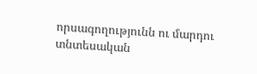որսագողությունն ու մարդու տնտեսական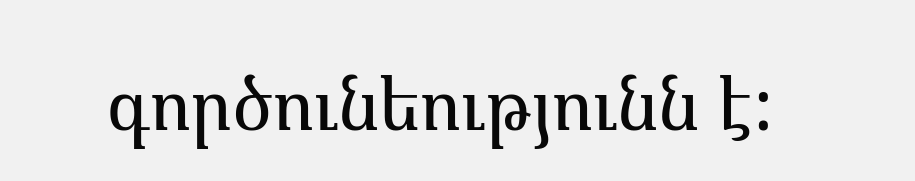գործունեությունն է: